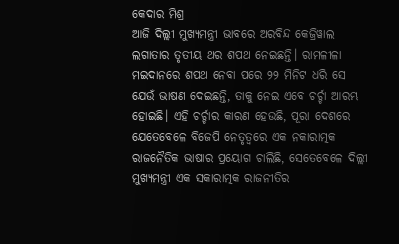କେଦାର ମିଶ୍ର
ଆଜି ଦିଲ୍ଲୀ ମୁଖ୍ୟମନ୍ତ୍ରୀ ଭାବରେ ଅରବିନ୍ଦ କେଜ୍ରିୱାଲ ଲଗାତାର ତୃତୀୟ ଥର ଶପଥ ନେଇଛନ୍ତି। ରାମଳୀଳା ମଇଦାନରେ ଶପଥ ନେବା ପରେ ୨୨ ମିନିଟ ଧରି ସେ ଯେଉଁ ଭାଷଣ ଦେଇଛନ୍ତି, ତାକୁ ନେଇ ଏବେ ଚର୍ଚ୍ଚା ଆରମ୍ଭ ହୋଇଛି। ଏହି ଚର୍ଚ୍ଚାର କାରଣ ହେଉଛି, ପୂରା ଦେଶରେ ଯେତେବେଳେ ବିଜେପି ନେତୃତ୍ବରେ ଏକ ନକାରାତ୍ମକ ରାଜନୈତିକ ଭାଷାର ପ୍ରୟୋଗ ଚାଲିଛି, ସେତେବେଳେ ଦିଲ୍ଲୀ ମୁଖ୍ୟମନ୍ତ୍ରୀ ଏକ ସକାରାତ୍ମକ ରାଜନୀତିର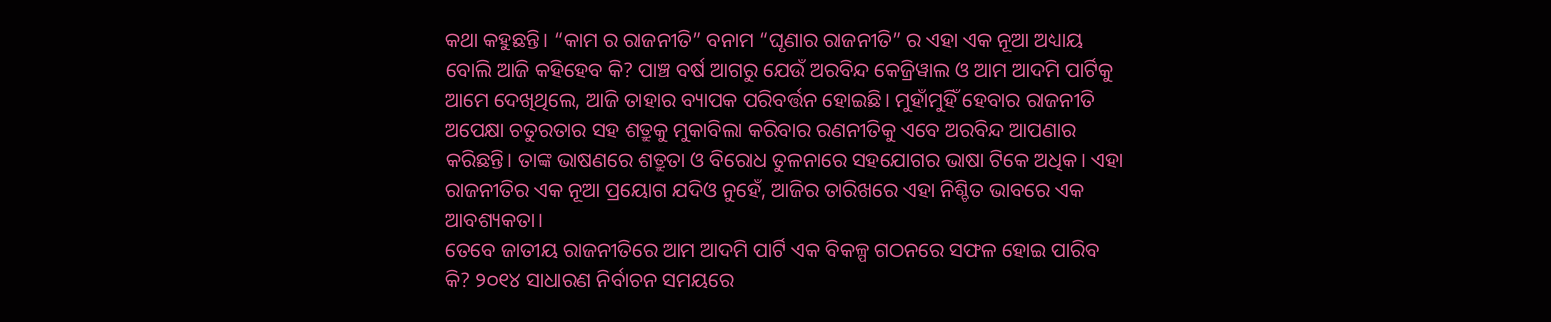କଥା କହୁଛନ୍ତି। “କାମ ର ରାଜନୀତି” ବନାମ “ଘୃଣାର ରାଜନୀତି” ର ଏହା ଏକ ନୂଆ ଅଧ୍ୟାୟ ବୋଲି ଆଜି କହିହେବ କି? ପାଞ୍ଚ ବର୍ଷ ଆଗରୁ ଯେଉଁ ଅରବିନ୍ଦ କେଜ୍ରିୱାଲ ଓ ଆମ ଆଦମି ପାର୍ଟିକୁ ଆମେ ଦେଖିଥିଲେ, ଆଜି ତାହାର ବ୍ୟାପକ ପରିବର୍ତ୍ତନ ହୋଇଛି। ମୁହାଁମୁହିଁ ହେବାର ରାଜନୀତି ଅପେକ୍ଷା ଚତୁରତାର ସହ ଶତ୍ରୁକୁ ମୁକାବିଲା କରିବାର ରଣନୀତିକୁ ଏବେ ଅରବିନ୍ଦ ଆପଣାର କରିଛନ୍ତି। ତାଙ୍କ ଭାଷଣରେ ଶତ୍ରୁତା ଓ ବିରୋଧ ତୁଳନାରେ ସହଯୋଗର ଭାଷା ଟିକେ ଅଧିକ। ଏହା ରାଜନୀତିର ଏକ ନୂଆ ପ୍ରୟୋଗ ଯଦିଓ ନୁହେଁ, ଆଜିର ତାରିଖରେ ଏହା ନିଶ୍ଚିତ ଭାବରେ ଏକ ଆବଶ୍ୟକତା।
ତେବେ ଜାତୀୟ ରାଜନୀତିରେ ଆମ ଆଦମି ପାର୍ଟି ଏକ ବିକଳ୍ପ ଗଠନରେ ସଫଳ ହୋଇ ପାରିବ କି? ୨୦୧୪ ସାଧାରଣ ନିର୍ବାଚନ ସମୟରେ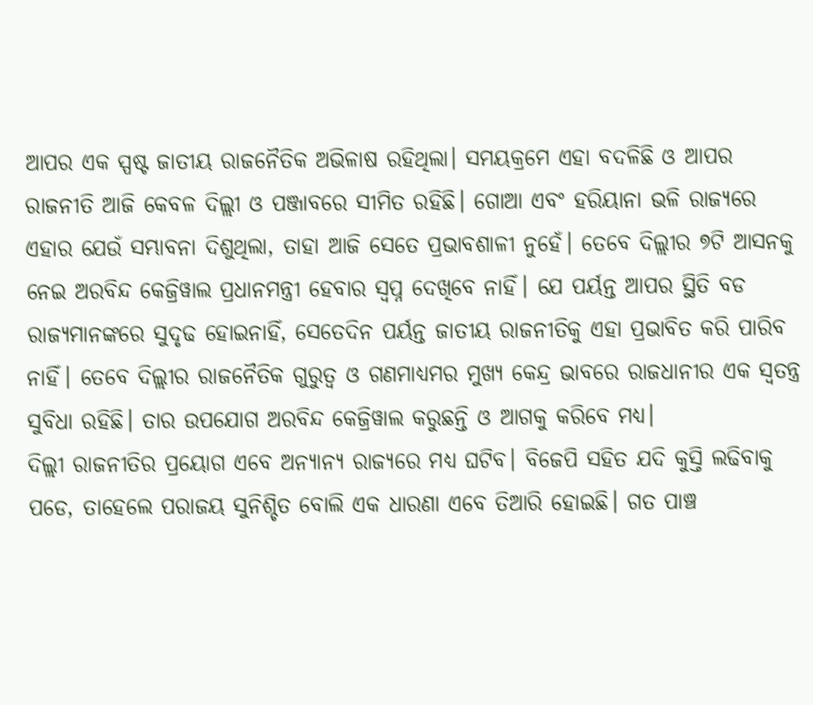ଆପର ଏକ ସ୍ପଷ୍ଟ ଜାତୀୟ ରାଜନୈତିକ ଅଭିଳାଷ ରହିଥିଲା। ସମୟକ୍ରମେ ଏହା ବଦଳିଛି ଓ ଆପର ରାଜନୀତି ଆଜି କେବଳ ଦିଲ୍ଲୀ ଓ ପଞ୍ଜାବରେ ସୀମିତ ରହିଛି। ଗୋଆ ଏବଂ ହରିୟାନା ଭଳି ରାଜ୍ୟରେ ଏହାର ଯେଉଁ ସମ୍ଭାବନା ଦିଶୁଥିଲା, ତାହା ଆଜି ସେତେ ପ୍ରଭାବଶାଳୀ ନୁହେଁ। ତେବେ ଦିଲ୍ଲୀର ୭ଟି ଆସନକୁ ନେଇ ଅରବିନ୍ଦ କେଜ୍ରିୱାଲ ପ୍ରଧାନମନ୍ତ୍ରୀ ହେବାର ସ୍ଵପ୍ନ ଦେଖିବେ ନାହିଁ। ଯେ ପର୍ୟନ୍ତ ଆପର ସ୍ଥିତି ବଡ ରାଜ୍ୟମାନଙ୍କରେ ସୁଦୃଢ ହୋଇନାହିଁ, ସେତେଦିନ ପର୍ୟନ୍ତ ଜାତୀୟ ରାଜନୀତିକୁ ଏହା ପ୍ରଭାବିତ କରି ପାରିବ ନାହିଁ। ତେବେ ଦିଲ୍ଲୀର ରାଜନୈତିକ ଗୁରୁତ୍ଵ ଓ ଗଣମାଧ୍ୟମର ମୁଖ୍ୟ କେନ୍ଦ୍ର ଭାବରେ ରାଜଧାନୀର ଏକ ସ୍ଵତନ୍ତ୍ର ସୁବିଧା ରହିଛି। ତାର ଉପଯୋଗ ଅରବିନ୍ଦ କେଜ୍ରିୱାଲ କରୁଛନ୍ତି ଓ ଆଗକୁ କରିବେ ମଧ୍ୟ।
ଦିଲ୍ଲୀ ରାଜନୀତିର ପ୍ରୟୋଗ ଏବେ ଅନ୍ୟାନ୍ୟ ରାଜ୍ୟରେ ମଧ୍ୟ ଘଟିବ। ବିଜେପି ସହିତ ଯଦି କୁସ୍ତି ଲଢିବାକୁ ପଡେ, ତାହେଲେ ପରାଜୟ ସୁନିଶ୍ଚିତ ବୋଲି ଏକ ଧାରଣା ଏବେ ତିଆରି ହୋଇଛି। ଗତ ପାଞ୍ଚ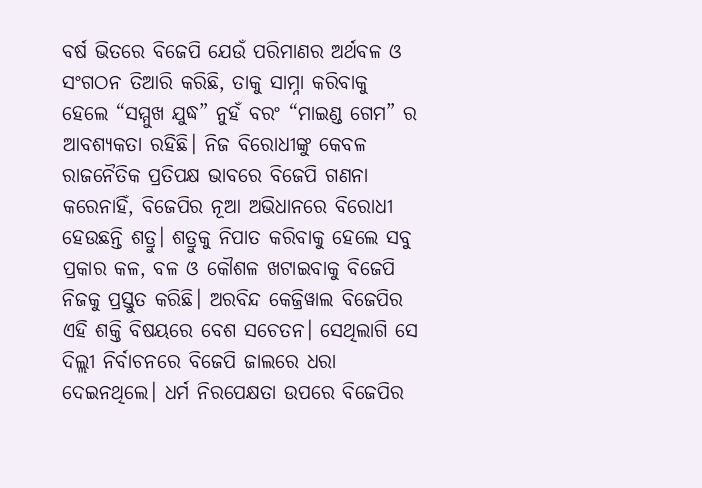ବର୍ଷ ଭିତରେ ବିଜେପି ଯେଉଁ ପରିମାଣର ଅର୍ଥବଳ ଓ ସଂଗଠନ ତିଆରି କରିଛି, ତାକୁ ସାମ୍ନା କରିବାକୁ ହେଲେ “ସମ୍ମୁଖ ଯୁଦ୍ଧ” ନୁହଁ ବରଂ “ମାଇଣ୍ଡ ଗେମ” ର ଆବଶ୍ୟକତା ରହିଛି। ନିଜ ବିରୋଧୀଙ୍କୁ କେବଳ ରାଜନୈତିକ ପ୍ରତିପକ୍ଷ ଭାବରେ ବିଜେପି ଗଣନା କରେନାହିଁ, ବିଜେପିର ନୂଆ ଅଭିଧାନରେ ବିରୋଧୀ ହେଉଛନ୍ତି ଶତ୍ରୁ। ଶତ୍ରୁକୁ ନିପାତ କରିବାକୁ ହେଲେ ସବୁ ପ୍ରକାର କଳ, ବଳ ଓ କୌଶଳ ଖଟାଇବାକୁ ବିଜେପି ନିଜକୁ ପ୍ରସ୍ତୁତ କରିଛି। ଅରବିନ୍ଦ କେଜ୍ରିୱାଲ ବିଜେପିର ଏହି ଶକ୍ତି ବିଷୟରେ ବେଶ ସଚେତନ। ସେଥିଲାଗି ସେ ଦିଲ୍ଲୀ ନିର୍ବାଚନରେ ବିଜେପି ଜାଲରେ ଧରା ଦେଇନଥିଲେ। ଧର୍ମ ନିରପେକ୍ଷତା ଉପରେ ବିଜେପିର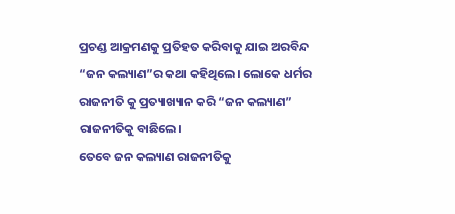ପ୍ରଚଣ୍ଡ ଆକ୍ରମଣକୁ ପ୍ରତିହତ କରିବାକୁ ଯାଇ ଅରବିନ୍ଦ “ଜନ କଲ୍ୟାଣ”ର କଥା କହିଥିଲେ। ଲୋକେ ଧର୍ମର ରାଜନୀତି କୁ ପ୍ରତ୍ୟାଖ୍ୟାନ କରି “ଜନ କଲ୍ୟାଣ” ରାଜନୀତିକୁ ବାଛିଲେ।
ତେବେ ଜନ କଲ୍ୟାଣ ରାଜନୀତିକୁ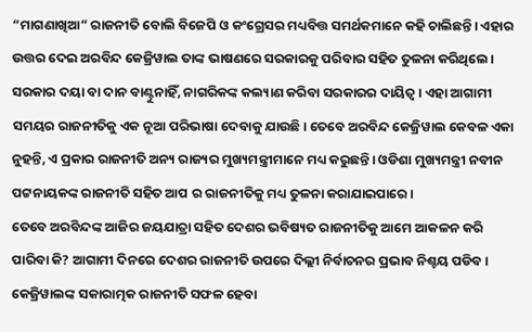“ମାଗଣାଖିଆ” ରାଜନୀତି ବୋଲି ବିଜେପି ଓ କଂଗ୍ରେସର ମଧ୍ୟବିତ୍ତ ସମର୍ଥକମାନେ କହି ଚାଲିଛନ୍ତି। ଏହାର ଉତ୍ତର ଦେଇ ଅରବିନ୍ଦ କେଜ୍ରିୱାଲ ତାଙ୍କ ଭାଷଣରେ ସରକାରକୁ ପରିବାର ସହିତ ତୁଳନା କରିଥିଲେ। ସରକାର ଦୟା ବା ଦାନ ବାଣ୍ଟୁନାହିଁ, ନାଗରିକଙ୍କ କଲ୍ୟାଣ କରିବା ସରକାରର ଦାୟିତ୍ଵ। ଏହା ଆଗାମୀ ସମୟର ରାଜନୀତିକୁ ଏକ ନୂଆ ପରିଭାଷା ଦେବାକୁ ଯାଉଛି। ତେବେ ଅରବିନ୍ଦ କେଜ୍ରିୱାଲ କେବଳ ଏକା ନୁହନ୍ତି, ଏ ପ୍ରକାର ରାଜନୀତି ଅନ୍ୟ ରାଜ୍ୟର ମୁଖ୍ୟମନ୍ତ୍ରୀମାନେ ମଧ୍ୟ କରୁଛନ୍ତି। ଓଡିଶା ମୁଖ୍ୟମନ୍ତ୍ରୀ ନବୀନ ପଟ୍ଟନାୟକଙ୍କ ରାଜନୀତି ସହିତ ଆପ ର ରାଜନୀତିକୁ ମଧ୍ୟ ତୁଳନା କରାଯାଇପାରେ।
ତେବେ ଅରବିନ୍ଦଙ୍କ ଆଜିର ଜୟଯାତ୍ରା ସହିତ ଦେଶର ଭବିଷ୍ୟତ ରାଜନୀତିକୁ ଆମେ ଆକଳନ କରି ପାରିବା କି? ଆଗାମୀ ଦିନରେ ଦେଶର ରାଜନୀତି ଉପରେ ଦିଲ୍ଲୀ ନିର୍ବାଚନର ପ୍ରଭାବ ନିଶ୍ଚୟ ପଡିବ। କେଜ୍ରିୱାଲଙ୍କ ସକାରାତ୍ମକ ରାଜନୀତି ସଫଳ ହେବା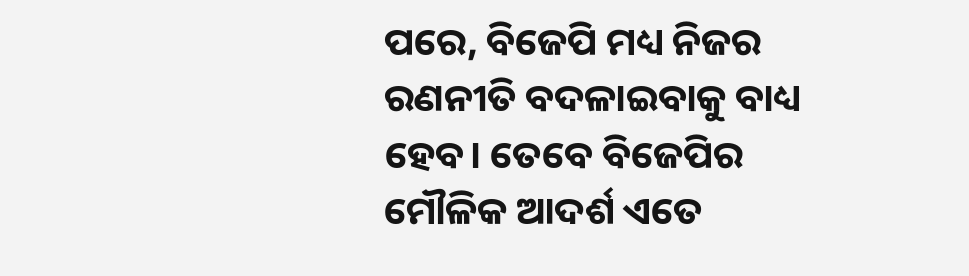ପରେ, ବିଜେପି ମଧ୍ୟ ନିଜର ରଣନୀତି ବଦଳାଇବାକୁ ବାଧ୍ୟ ହେବ। ତେବେ ବିଜେପିର ମୌଳିକ ଆଦର୍ଶ ଏତେ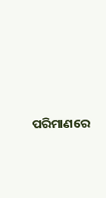ପରିମାଣରେ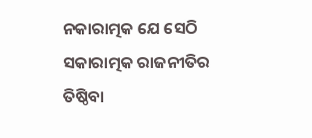ନକାରାତ୍ମକ ଯେ ସେଠି ସକାରାତ୍ମକ ରାଜନୀତିର ତିଷ୍ଠିବା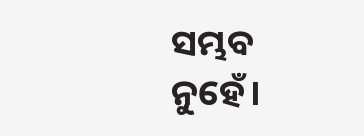ସମ୍ଭବ ନୁହେଁ।